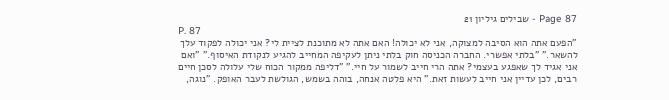Page 87 - שבילים גיליון 21
P. 87
"הפעם אתה הוא הסיבה למצוקה, אני לא יכולה! האם אתה לא מתוכנת לציית לי? אני יכולה לפקוד עלך להשאר." "בלתי אפשרי. החברה הכניסה חוק בלתי ניתן לעקיפה המחייב להגיע לנקודת האיסוף." "ואם אני אגיד לך שאפגע בעצמי? אתה הרי חייב לשמור על חיי." "דליפה ממקור הכוח שלי עלולה לסכן חיים רבים, לכן עדיין אני חייב לעשות זאת." היא פלטה אנחה, בוהה בשמש, הגולשת לעבר האופק. "נוגה,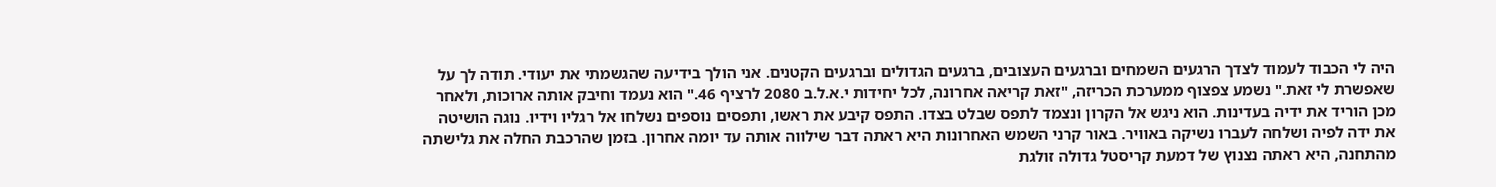היה לי הכבוד לעמוד לצדך הרגעים השמחים וברגעים העצובים, ברגעים הגדולים וברגעים הקטנים. אני הולך בידיעה שהגשמתי את יעודי. תודה לך על שאפשרת לי זאת." נשמע צפצוף ממערכת הכריזה, "זאת קריאה אחרונה, לכל יחידות י.א.ל.ב 2080 לרציף 46." הוא נעמד וחיבק אותה ארוכות, ולאחר מכן הוריד את ידיה בעדינות. הוא ניגש אל הקרון ונצמד לתפס שבלט בצדו. התפס קיבע את ראשו, ותפסים נוספים נשלחו אל רגליו וידיו. נוגה הושיטה את ידה לפיה ושלחה לעברו נשיקה באוויר. באור קרני השמש האחרונות היא ראתה דבר שילווה אותה עד יומה אחרון. בזמן שהרכבת החלה את גלישתה מהתחנה, היא ראתה נצנוץ של דמעת קריסטל גדולה זולגת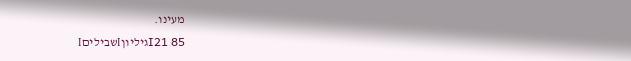מעינו.
85 I21גיליוןIשביליםI